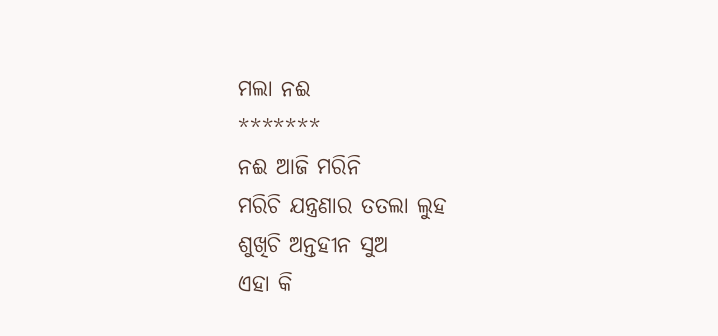ମଲା ନଈ
*******
ନଈ ଆଜି ମରିନି
ମରିଚି ଯନ୍ତ୍ରଣାର ତତଲା ଲୁହ
ଶୁଖିଚି ଅନ୍ତହୀନ ସୁଅ
ଏହା କି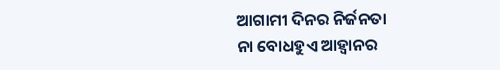ଆଗାମୀ ଦିନର ନିର୍ଜନତା
ନା ବୋଧହୁଏ ଆହ୍ବାନର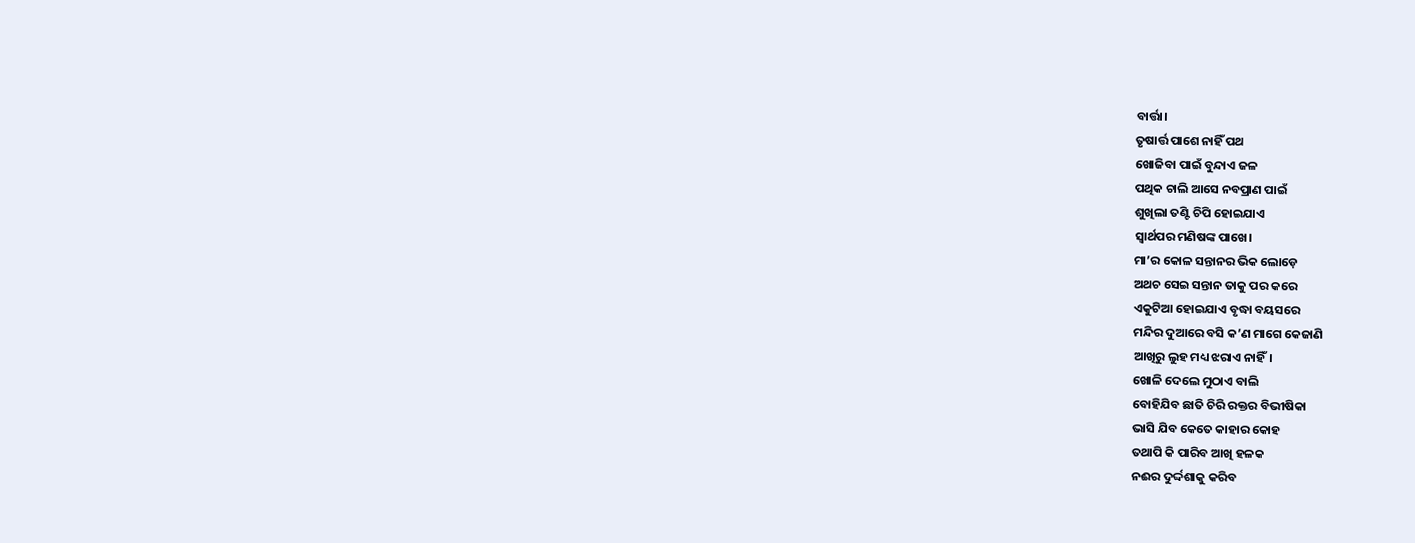ବାର୍ତ୍ତା।
ତୃଷାର୍ତ୍ତ ପାଶେ ନାହିଁ ପଥ
ଖୋଜିବା ପାଇଁ ବୁନ୍ଦାଏ ଜଳ
ପଥିକ ଚାଲି ଆସେ ନବପ୍ରାଣ ପାଇଁ
ଶୁଖିଲା ତଣ୍ଟି ଚିପି ହୋଇଯାଏ
ସ୍ବାର୍ଥପର ମଣିଷଙ୍କ ପାଖେ।
ମା’ର କୋଳ ସନ୍ତାନର ଭିକ ଲୋଡ଼େ
ଅଥଚ ସେଇ ସନ୍ତାନ ତାକୁ ପର କରେ
ଏକୁଟିଆ ହୋଇଯାଏ ବୃଦ୍ଧା ବୟସରେ
ମନ୍ଦିର ଦୁଆରେ ବସି କ’ଣ ମାଗେ କେଜାଣି
ଆଖିରୁ ଲୁହ ମଧ୍ୟ ଝରାଏ ନାହିଁ।
ଖୋଳି ଦେଲେ ମୁଠାଏ ବାଲି
ବୋହିଯିବ ଛାତି ଚିରି ରକ୍ତର ବିଭୀଷିକା
ଭାସି ଯିବ କେତେ କାହାର କୋହ
ତଥାପି କି ପାରିବ ଆଖି ହଳକ
ନଈର ଦୁର୍ଦ୍ଦଶାକୁ କରିବ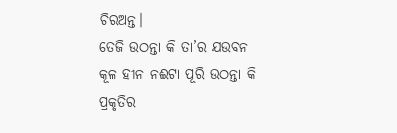ଚିରଅନ୍ତ।
ତେଜି ଉଠନ୍ତା କି ତା’ର ଯଉବନ
କୂଳ ହୀନ ନଈଟା ପୂରି ଉଠନ୍ତା କି
ପ୍ରକୃତିର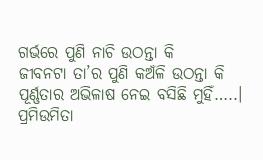ଗର୍ଭରେ ପୁଣି ନାଚି ଉଠନ୍ତା କି
ଜୀବନଟା ତା’ର ପୁଣି କଅଁଳି ଉଠନ୍ତା କି
ପୂର୍ଣ୍ଣତାର ଅଭିଳାଷ ନେଇ ବସିଛି ମୁହିଁ…..।
ପ୍ରମିଉମିତା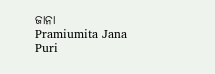ଜାନା
Pramiumita Jana
Puri